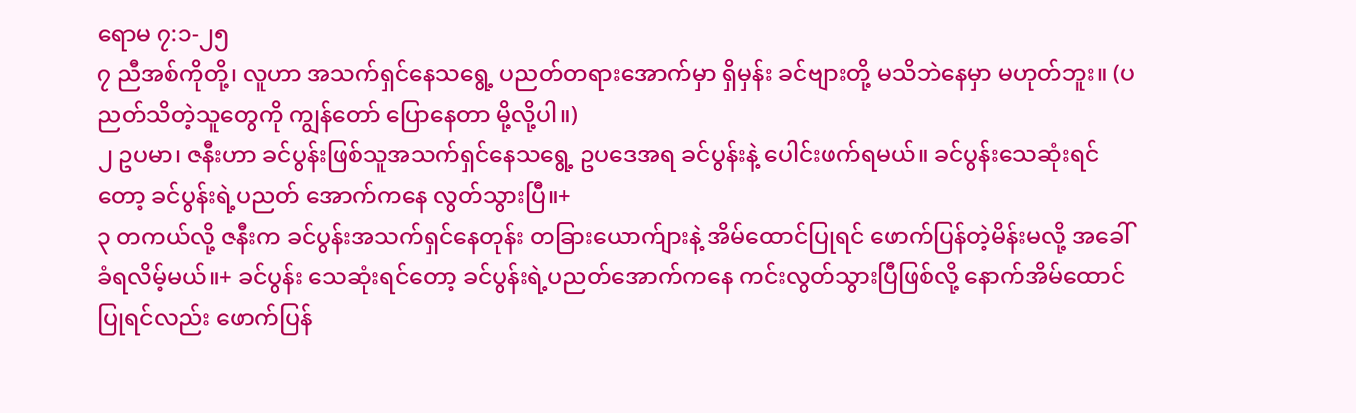ရောမ ၇:၁-၂၅
၇ ညီအစ်ကိုတို့၊ လူဟာ အသက်ရှင်နေသရွေ့ ပညတ်တရားအောက်မှာ ရှိမှန်း ခင်ဗျားတို့ မသိဘဲနေမှာ မဟုတ်ဘူး။ (ပညတ်သိတဲ့သူတွေကို ကျွန်တော် ပြောနေတာ မို့လို့ပါ။)
၂ ဥပမာ၊ ဇနီးဟာ ခင်ပွန်းဖြစ်သူအသက်ရှင်နေသရွေ့ ဥပဒေအရ ခင်ပွန်းနဲ့ ပေါင်းဖက်ရမယ်။ ခင်ပွန်းသေဆုံးရင်တော့ ခင်ပွန်းရဲ့ပညတ် အောက်ကနေ လွတ်သွားပြီ။+
၃ တကယ်လို့ ဇနီးက ခင်ပွန်းအသက်ရှင်နေတုန်း တခြားယောက်ျားနဲ့ အိမ်ထောင်ပြုရင် ဖောက်ပြန်တဲ့မိန်းမလို့ အခေါ်ခံရလိမ့်မယ်။+ ခင်ပွန်း သေဆုံးရင်တော့ ခင်ပွန်းရဲ့ပညတ်အောက်ကနေ ကင်းလွတ်သွားပြီဖြစ်လို့ နောက်အိမ်ထောင်ပြုရင်လည်း ဖောက်ပြန်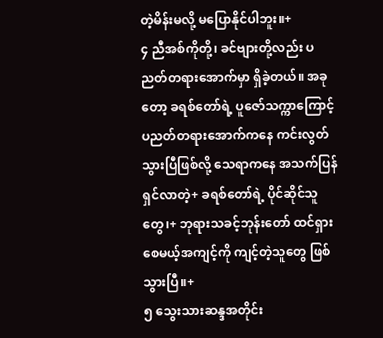တဲ့မိန်းမလို့ မပြောနိုင်ပါဘူး။+
၄ ညီအစ်ကိုတို့၊ ခင်ဗျားတို့လည်း ပညတ်တရားအောက်မှာ ရှိခဲ့တယ်။ အခုတော့ ခရစ်တော်ရဲ့ ပူဇော်သက္ကာကြောင့် ပညတ်တရားအောက်ကနေ ကင်းလွတ်သွားပြီဖြစ်လို့ သေရာကနေ အသက်ပြန်ရှင်လာတဲ့+ ခရစ်တော်ရဲ့ ပိုင်ဆိုင်သူတွေ၊+ ဘုရားသခင့်ဘုန်းတော် ထင်ရှားစေမယ့်အကျင့်ကို ကျင့်တဲ့သူတွေ ဖြစ်သွားပြီ။+
၅ သွေးသားဆန္ဒအတိုင်း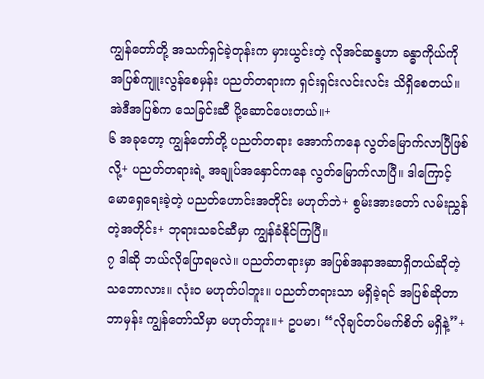ကျွန်တော်တို့ အသက်ရှင်ခဲ့တုန်းက မှားယွင်းတဲ့ လိုအင်ဆန္ဒဟာ ခန္ဓာကိုယ်ကို အပြစ်ကျူးလွန်စေမှန်း ပညတ်တရားက ရှင်းရှင်းလင်းလင်း သိရှိစေတယ်။ အဲဒီအပြစ်က သေခြင်းဆီ ပို့ဆောင်ပေးတယ်။+
၆ အခုတော့ ကျွန်တော်တို့ ပညတ်တရား အောက်ကနေ လွတ်မြောက်လာပြီဖြစ်လို့+ ပညတ်တရားရဲ့ အချုပ်အနှောင်ကနေ လွတ်မြောက်လာပြီ။ ဒါကြောင့် မောရှေရေးခဲ့တဲ့ ပညတ်ဟောင်းအတိုင်း မဟုတ်ဘဲ+ စွမ်းအားတော် လမ်းညွှန်တဲ့အတိုင်း+ ဘုရားသခင်ဆီမှာ ကျွန်ခံနိုင်ကြပြီ။
၇ ဒါဆို ဘယ်လိုပြောရမလဲ။ ပညတ်တရားမှာ အပြစ်အနာအဆာရှိတယ်ဆိုတဲ့ သဘောလား။ လုံးဝ မဟုတ်ပါဘူး။ ပညတ်တရားသာ မရှိခဲ့ရင် အပြစ်ဆိုတာ ဘာမှန်း ကျွန်တော်သိမှာ မဟုတ်ဘူး။+ ဥပမာ၊ “လိုချင်တပ်မက်စိတ် မရှိနဲ့”+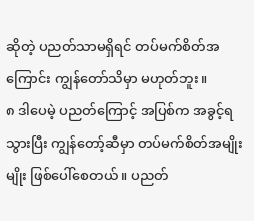ဆိုတဲ့ ပညတ်သာမရှိရင် တပ်မက်စိတ်အကြောင်း ကျွန်တော်သိမှာ မဟုတ်ဘူး။
၈ ဒါပေမဲ့ ပညတ်ကြောင့် အပြစ်က အခွင့်ရသွားပြီး ကျွန်တော့်ဆီမှာ တပ်မက်စိတ်အမျိုးမျိုး ဖြစ်ပေါ်စေတယ်။ ပညတ်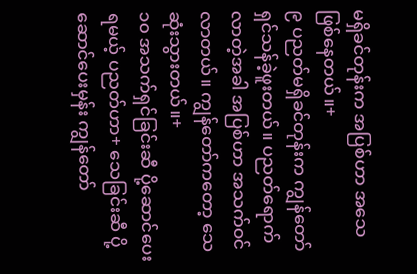မရှိခင်တုန်းက အပြစ်ဟာ အသေဖြစ်နေတယ်။+
၉ ပညတ်မရှိခင်တုန်းက ကျွန်တော် ရှင်သန်ခဲ့ဖူးတယ်။ ပညတ်ရောက်လာတဲ့အခါ အပြစ်ဟာ အသက်ဝင်လာတယ်။ ကျွန်တော်ကတော့ သေဆုံးသွားတယ်။+
၁၀ အသက်ရှင်ခြင်းဆီ ပို့ဆောင်ပေးရမယ့် ပညတ်ဟာ+ သေခြင်းဆီ ပို့ဆောင်ပေးမှန်း ကျွန်တော်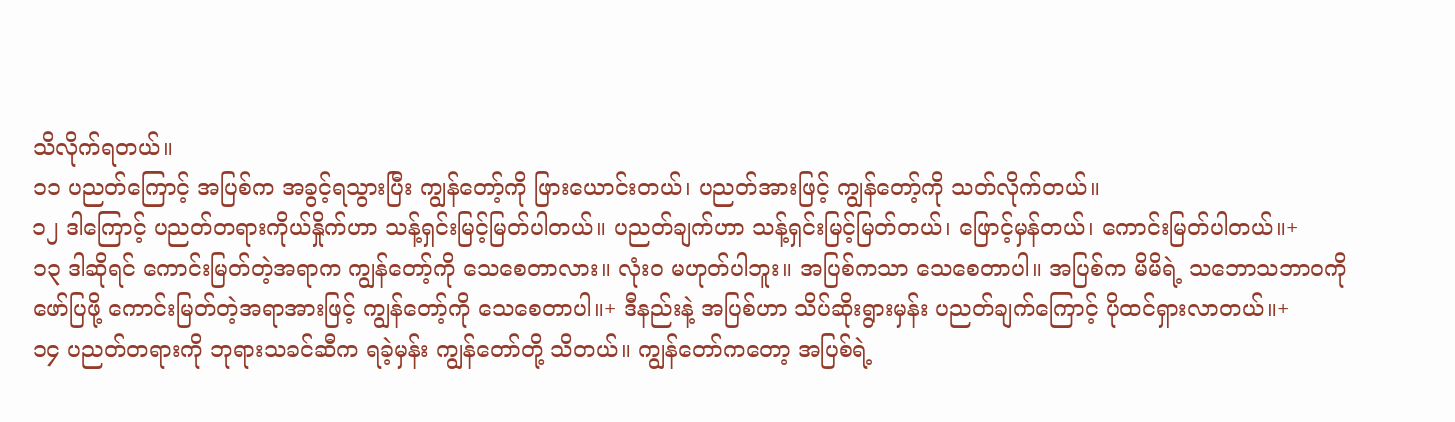သိလိုက်ရတယ်။
၁၁ ပညတ်ကြောင့် အပြစ်က အခွင့်ရသွားပြီး ကျွန်တော့်ကို ဖြားယောင်းတယ်၊ ပညတ်အားဖြင့် ကျွန်တော့်ကို သတ်လိုက်တယ်။
၁၂ ဒါကြောင့် ပညတ်တရားကိုယ်နှိုက်ဟာ သန့်ရှင်းမြင့်မြတ်ပါတယ်။ ပညတ်ချက်ဟာ သန့်ရှင်းမြင့်မြတ်တယ်၊ ဖြောင့်မှန်တယ်၊ ကောင်းမြတ်ပါတယ်။+
၁၃ ဒါဆိုရင် ကောင်းမြတ်တဲ့အရာက ကျွန်တော့်ကို သေစေတာလား။ လုံးဝ မဟုတ်ပါဘူး။ အပြစ်ကသာ သေစေတာပါ။ အပြစ်က မိမိရဲ့ သဘောသဘာဝကို ဖော်ပြဖို့ ကောင်းမြတ်တဲ့အရာအားဖြင့် ကျွန်တော့်ကို သေစေတာပါ။+ ဒီနည်းနဲ့ အပြစ်ဟာ သိပ်ဆိုးရွားမှန်း ပညတ်ချက်ကြောင့် ပိုထင်ရှားလာတယ်။+
၁၄ ပညတ်တရားကို ဘုရားသခင်ဆီက ရခဲ့မှန်း ကျွန်တော်တို့ သိတယ်။ ကျွန်တော်ကတော့ အပြစ်ရဲ့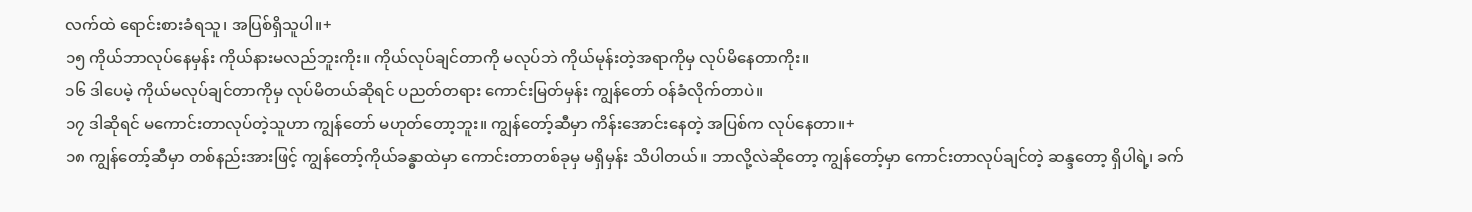လက်ထဲ ရောင်းစားခံရသူ၊ အပြစ်ရှိသူပါ။+
၁၅ ကိုယ်ဘာလုပ်နေမှန်း ကိုယ်နားမလည်ဘူးကိုး။ ကိုယ်လုပ်ချင်တာကို မလုပ်ဘဲ ကိုယ်မုန်းတဲ့အရာကိုမှ လုပ်မိနေတာကိုး။
၁၆ ဒါပေမဲ့ ကိုယ်မလုပ်ချင်တာကိုမှ လုပ်မိတယ်ဆိုရင် ပညတ်တရား ကောင်းမြတ်မှန်း ကျွန်တော် ဝန်ခံလိုက်တာပဲ။
၁၇ ဒါဆိုရင် မကောင်းတာလုပ်တဲ့သူဟာ ကျွန်တော် မဟုတ်တော့ဘူး။ ကျွန်တော့်ဆီမှာ ကိန်းအောင်းနေတဲ့ အပြစ်က လုပ်နေတာ။+
၁၈ ကျွန်တော့်ဆီမှာ တစ်နည်းအားဖြင့် ကျွန်တော့်ကိုယ်ခန္ဓာထဲမှာ ကောင်းတာတစ်ခုမှ မရှိမှန်း သိပါတယ်။ ဘာလို့လဲဆိုတော့ ကျွန်တော့်မှာ ကောင်းတာလုပ်ချင်တဲ့ ဆန္ဒတော့ ရှိပါရဲ့၊ ခက်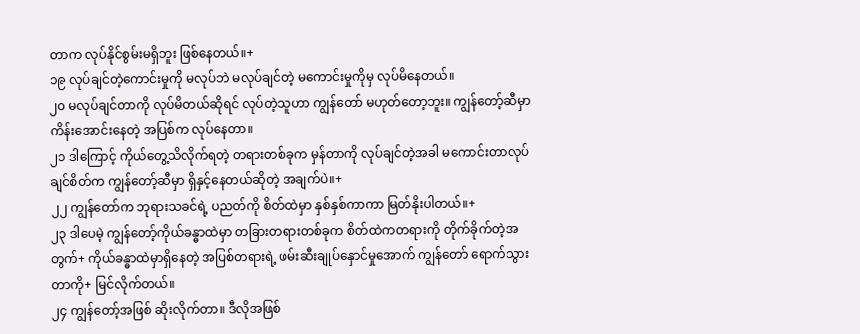တာက လုပ်နိုင်စွမ်းမရှိဘူး ဖြစ်နေတယ်။+
၁၉ လုပ်ချင်တဲ့ကောင်းမှုကို မလုပ်ဘဲ မလုပ်ချင်တဲ့ မကောင်းမှုကိုမှ လုပ်မိနေတယ်။
၂၀ မလုပ်ချင်တာကို လုပ်မိတယ်ဆိုရင် လုပ်တဲ့သူဟာ ကျွန်တော် မဟုတ်တော့ဘူး။ ကျွန်တော့်ဆီမှာ ကိန်းအောင်းနေတဲ့ အပြစ်က လုပ်နေတာ။
၂၁ ဒါကြောင့် ကိုယ်တွေ့သိလိုက်ရတဲ့ တရားတစ်ခုက မှန်တာကို လုပ်ချင်တဲ့အခါ မကောင်းတာလုပ်ချင်စိတ်က ကျွန်တော့်ဆီမှာ ရှိနှင့်နေတယ်ဆိုတဲ့ အချက်ပဲ။+
၂၂ ကျွန်တော်က ဘုရားသခင်ရဲ့ ပညတ်ကို စိတ်ထဲမှာ နှစ်နှစ်ကာကာ မြတ်နိုးပါတယ်။+
၂၃ ဒါပေမဲ့ ကျွန်တော့်ကိုယ်ခန္ဓာထဲမှာ တခြားတရားတစ်ခုက စိတ်ထဲကတရားကို တိုက်ခိုက်တဲ့အတွက်+ ကိုယ်ခန္ဓာထဲမှာရှိနေတဲ့ အပြစ်တရားရဲ့ ဖမ်းဆီးချုပ်နှောင်မှုအောက် ကျွန်တော် ရောက်သွားတာကို+ မြင်လိုက်တယ်။
၂၄ ကျွန်တော့်အဖြစ် ဆိုးလိုက်တာ။ ဒီလိုအဖြစ်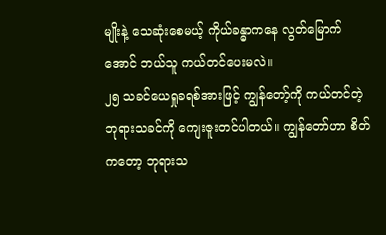မျိုးနဲ့ သေဆုံးစေမယ့် ကိုယ်ခန္ဓာကနေ လွတ်မြောက်အောင် ဘယ်သူ ကယ်တင်ပေးမလဲ။
၂၅ သခင်ယေရှုခရစ်အားဖြင့် ကျွန်တော့်ကို ကယ်တင်တဲ့ ဘုရားသခင်ကို ကျေးဇူးတင်ပါတယ်။ ကျွန်တော်ဟာ စိတ်ကတော့ ဘုရားသ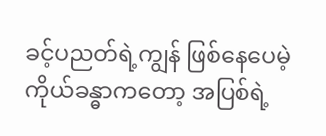ခင့်ပညတ်ရဲ့ကျွန် ဖြစ်နေပေမဲ့ ကိုယ်ခန္ဓာကတော့ အပြစ်ရဲ့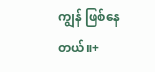ကျွန် ဖြစ်နေတယ်။+